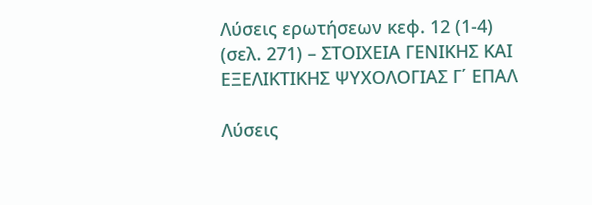Λύσεις ερωτήσεων κεφ. 12 (1-4) (σελ. 271) – ΣΤΟΙΧΕΙΑ ΓΕΝΙΚΗΣ ΚΑΙ ΕΞΕΛΙΚΤΙΚΗΣ ΨΥΧΟΛΟΓΙΑΣ Γ΄ ΕΠΑΛ

Λύσεις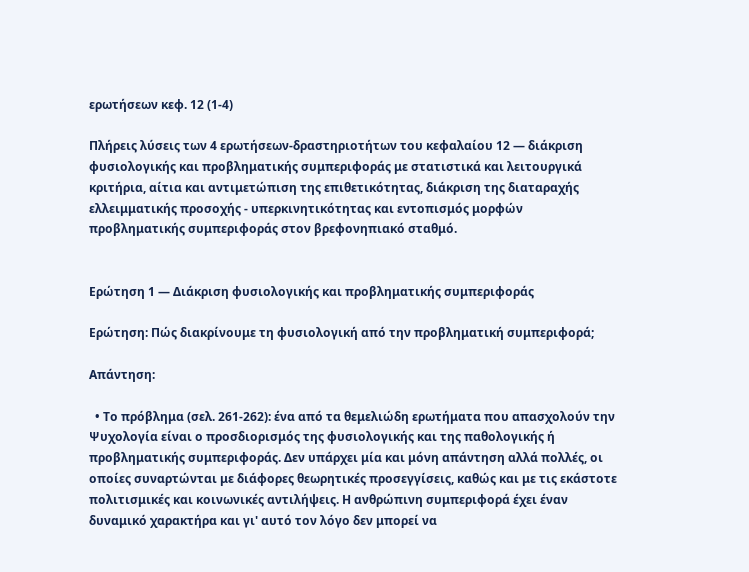ερωτήσεων κεφ. 12 (1-4)

Πλήρεις λύσεις των 4 ερωτήσεων-δραστηριοτήτων του κεφαλαίου 12 — διάκριση φυσιολογικής και προβληματικής συμπεριφοράς με στατιστικά και λειτουργικά κριτήρια, αίτια και αντιμετώπιση της επιθετικότητας, διάκριση της διαταραχής ελλειμματικής προσοχής - υπερκινητικότητας και εντοπισμός μορφών προβληματικής συμπεριφοράς στον βρεφονηπιακό σταθμό.


Ερώτηση 1 — Διάκριση φυσιολογικής και προβληματικής συμπεριφοράς

Ερώτηση: Πώς διακρίνουμε τη φυσιολογική από την προβληματική συμπεριφορά;

Απάντηση:

  • Το πρόβλημα (σελ. 261-262): ένα από τα θεμελιώδη ερωτήματα που απασχολούν την Ψυχολογία είναι ο προσδιορισμός της φυσιολογικής και της παθολογικής ή προβληματικής συμπεριφοράς. Δεν υπάρχει μία και μόνη απάντηση αλλά πολλές, οι οποίες συναρτώνται με διάφορες θεωρητικές προσεγγίσεις, καθώς και με τις εκάστοτε πολιτισμικές και κοινωνικές αντιλήψεις. Η ανθρώπινη συμπεριφορά έχει έναν δυναμικό χαρακτήρα και γι' αυτό τον λόγο δεν μπορεί να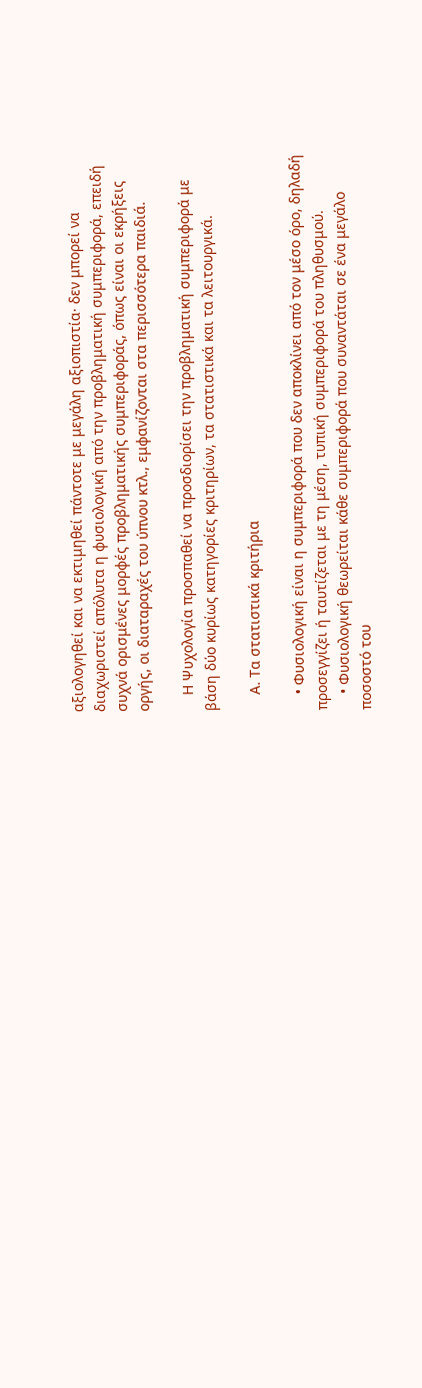αξιολογηθεί και να εκτιμηθεί πάντοτε με μεγάλη αξιοπιστία· δεν μπορεί να διαχωριστεί απόλυτα η φυσιολογική από την προβληματική συμπεριφορά, επειδή συχνά ορισμένες μορφές προβληματικής συμπεριφοράς, όπως είναι οι εκρήξεις οργής, οι διαταραχές του ύπνου κτλ., εμφανίζονται στα περισσότερα παιδιά.

    Η Ψυχολογία προσπαθεί να προσδιορίσει την προβληματική συμπεριφορά με βάση δύο κυρίως κατηγορίες κριτηρίων, τα στατιστικά και τα λειτουργικά.

    Α. Τα στατιστικά κριτήρια

    • Φυσιολογική είναι η συμπεριφορά που δεν αποκλίνει από τον μέσο όρο, δηλαδή προσεγγίζει ή ταυτίζεται με τη μέση, τυπική συμπεριφορά του πληθυσμού.
    • Φυσιολογική θεωρείται κάθε συμπεριφορά που συναντάται σε ένα μεγάλο ποσοστό του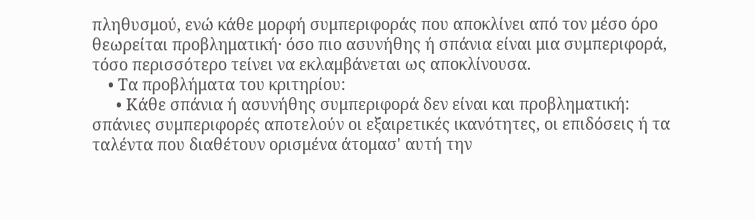πληθυσμού, ενώ κάθε μορφή συμπεριφοράς που αποκλίνει από τον μέσο όρο θεωρείται προβληματική· όσο πιο ασυνήθης ή σπάνια είναι μια συμπεριφορά, τόσο περισσότερο τείνει να εκλαμβάνεται ως αποκλίνουσα.
    • Τα προβλήματα του κριτηρίου:
      • Κάθε σπάνια ή ασυνήθης συμπεριφορά δεν είναι και προβληματική: σπάνιες συμπεριφορές αποτελούν οι εξαιρετικές ικανότητες, οι επιδόσεις ή τα ταλέντα που διαθέτουν ορισμένα άτομασ' αυτή την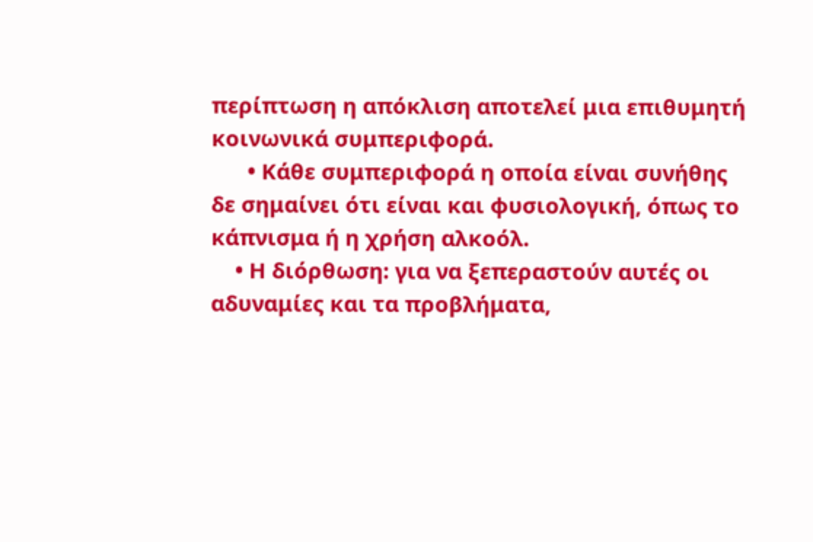περίπτωση η απόκλιση αποτελεί μια επιθυμητή κοινωνικά συμπεριφορά.
      • Κάθε συμπεριφορά η οποία είναι συνήθης δε σημαίνει ότι είναι και φυσιολογική, όπως το κάπνισμα ή η χρήση αλκοόλ.
    • Η διόρθωση: για να ξεπεραστούν αυτές οι αδυναμίες και τα προβλήματα,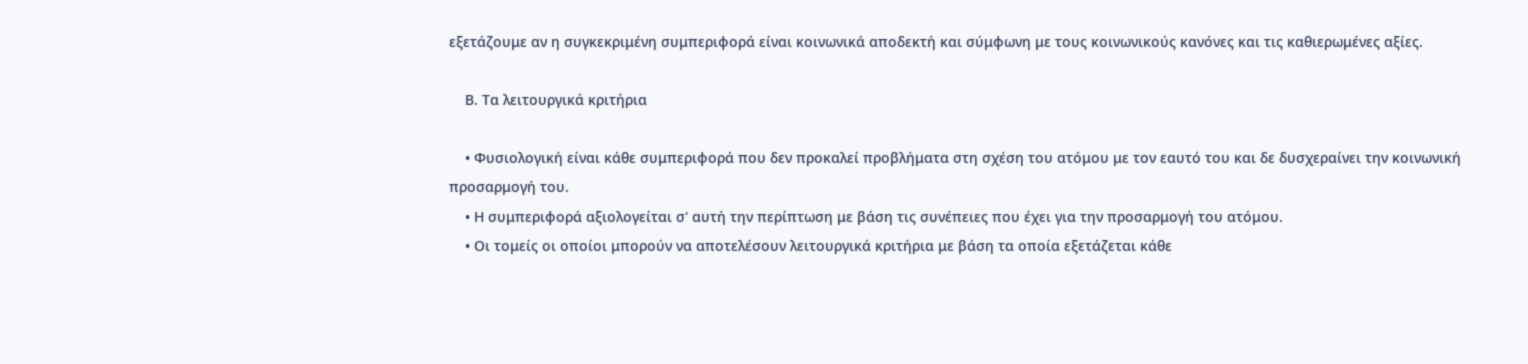εξετάζουμε αν η συγκεκριμένη συμπεριφορά είναι κοινωνικά αποδεκτή και σύμφωνη με τους κοινωνικούς κανόνες και τις καθιερωμένες αξίες.

    Β. Τα λειτουργικά κριτήρια

    • Φυσιολογική είναι κάθε συμπεριφορά που δεν προκαλεί προβλήματα στη σχέση του ατόμου με τον εαυτό του και δε δυσχεραίνει την κοινωνική προσαρμογή του.
    • Η συμπεριφορά αξιολογείται σ' αυτή την περίπτωση με βάση τις συνέπειες που έχει για την προσαρμογή του ατόμου.
    • Οι τομείς οι οποίοι μπορούν να αποτελέσουν λειτουργικά κριτήρια με βάση τα οποία εξετάζεται κάθε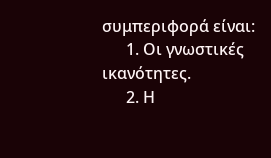συμπεριφορά είναι:
      1. Οι γνωστικές ικανότητες.
      2. Η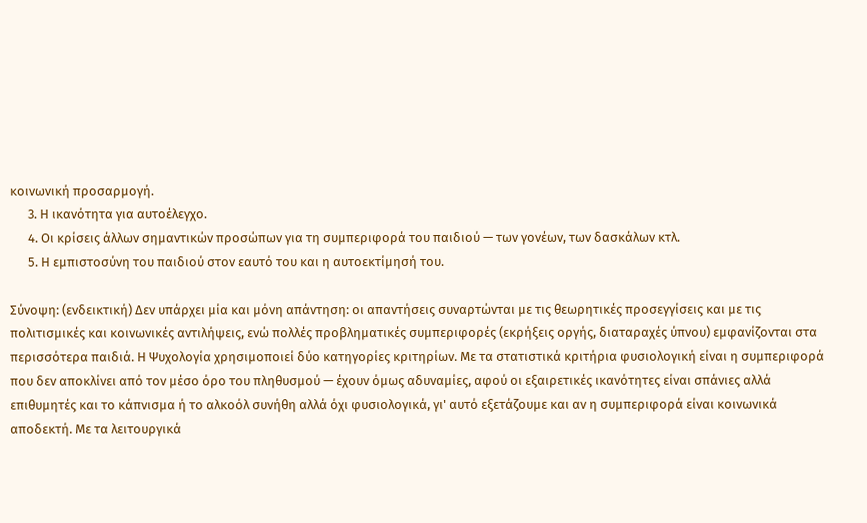κοινωνική προσαρμογή.
      3. Η ικανότητα για αυτοέλεγχο.
      4. Οι κρίσεις άλλων σημαντικών προσώπων για τη συμπεριφορά του παιδιού — των γονέων, των δασκάλων κτλ.
      5. Η εμπιστοσύνη του παιδιού στον εαυτό του και η αυτοεκτίμησή του.

Σύνοψη: (ενδεικτική) Δεν υπάρχει μία και μόνη απάντηση: οι απαντήσεις συναρτώνται με τις θεωρητικές προσεγγίσεις και με τις πολιτισμικές και κοινωνικές αντιλήψεις, ενώ πολλές προβληματικές συμπεριφορές (εκρήξεις οργής, διαταραχές ύπνου) εμφανίζονται στα περισσότερα παιδιά. Η Ψυχολογία χρησιμοποιεί δύο κατηγορίες κριτηρίων. Με τα στατιστικά κριτήρια φυσιολογική είναι η συμπεριφορά που δεν αποκλίνει από τον μέσο όρο του πληθυσμού — έχουν όμως αδυναμίες, αφού οι εξαιρετικές ικανότητες είναι σπάνιες αλλά επιθυμητές και το κάπνισμα ή το αλκοόλ συνήθη αλλά όχι φυσιολογικά, γι' αυτό εξετάζουμε και αν η συμπεριφορά είναι κοινωνικά αποδεκτή. Με τα λειτουργικά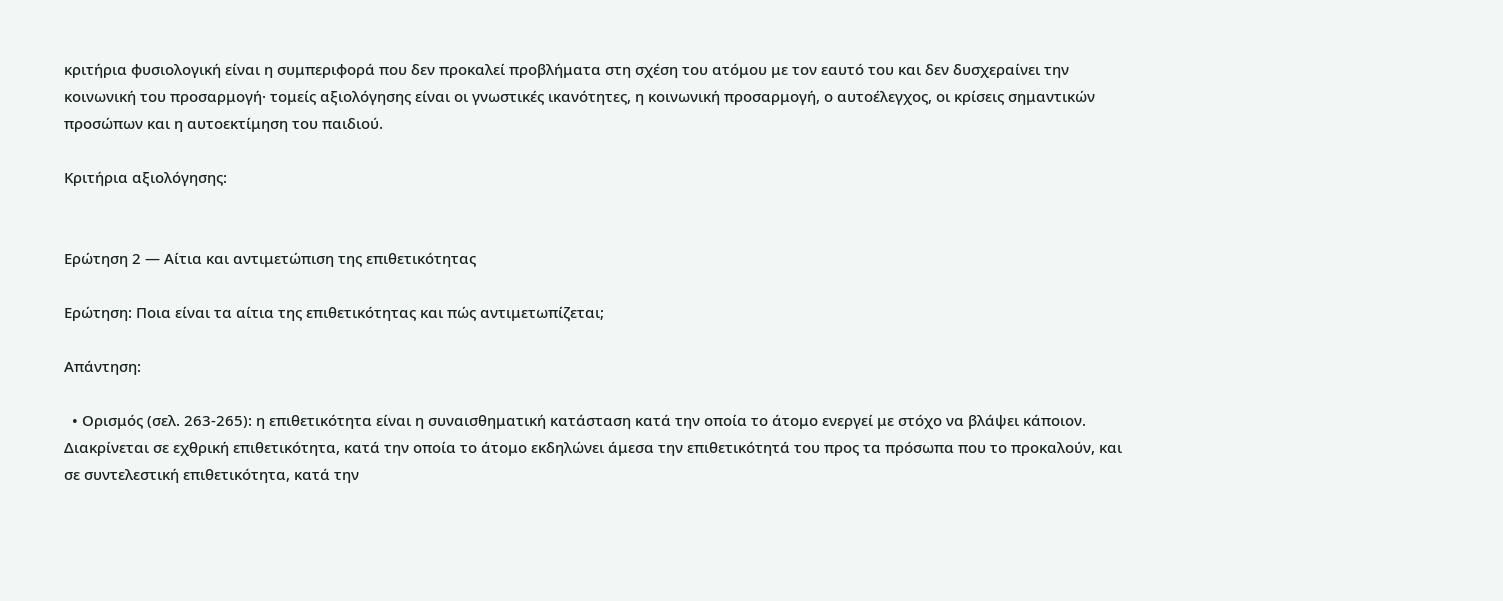κριτήρια φυσιολογική είναι η συμπεριφορά που δεν προκαλεί προβλήματα στη σχέση του ατόμου με τον εαυτό του και δεν δυσχεραίνει την κοινωνική του προσαρμογή· τομείς αξιολόγησης είναι οι γνωστικές ικανότητες, η κοινωνική προσαρμογή, ο αυτοέλεγχος, οι κρίσεις σημαντικών προσώπων και η αυτοεκτίμηση του παιδιού.

Κριτήρια αξιολόγησης:


Ερώτηση 2 — Αίτια και αντιμετώπιση της επιθετικότητας

Ερώτηση: Ποια είναι τα αίτια της επιθετικότητας και πώς αντιμετωπίζεται;

Απάντηση:

  • Ορισμός (σελ. 263-265): η επιθετικότητα είναι η συναισθηματική κατάσταση κατά την οποία το άτομο ενεργεί με στόχο να βλάψει κάποιον. Διακρίνεται σε εχθρική επιθετικότητα, κατά την οποία το άτομο εκδηλώνει άμεσα την επιθετικότητά του προς τα πρόσωπα που το προκαλούν, και σε συντελεστική επιθετικότητα, κατά την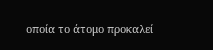οποία το άτομο προκαλεί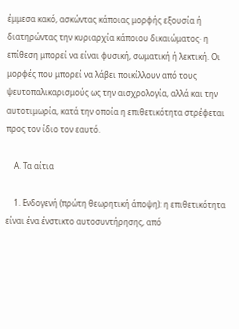έμμεσα κακό, ασκώντας κάποιας μορφής εξουσία ή διατηρώντας την κυριαρχία κάποιου δικαιώματος· η επίθεση μπορεί να είναι φυσική, σωματική ή λεκτική. Οι μορφές που μπορεί να λάβει ποικίλλουν από τους ψευτοπαλικαρισμούς ως την αισχρολογία, αλλά και την αυτοτιμωρία, κατά την οποία η επιθετικότητα στρέφεται προς τον ίδιο τον εαυτό.

    Α. Τα αίτια

    1. Ενδογενή (πρώτη θεωρητική άποψη): η επιθετικότητα είναι ένα ένστικτο αυτοσυντήρησης, από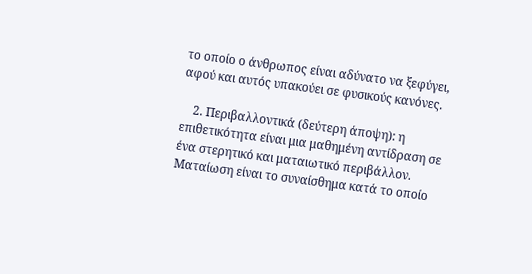το οποίο ο άνθρωπος είναι αδύνατο να ξεφύγει, αφού και αυτός υπακούει σε φυσικούς κανόνες.

    2. Περιβαλλοντικά (δεύτερη άποψη): η επιθετικότητα είναι μια μαθημένη αντίδραση σε ένα στερητικό και ματαιωτικό περιβάλλον. Ματαίωση είναι το συναίσθημα κατά το οποίο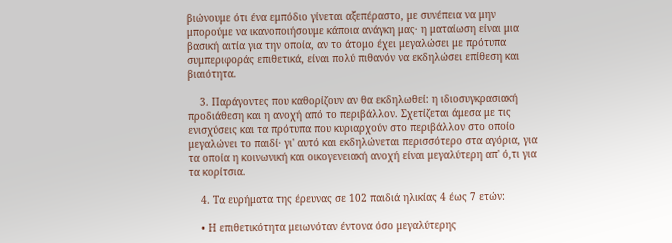βιώνουμε ότι ένα εμπόδιο γίνεται αξεπέραστο, με συνέπεια να μην μπορούμε να ικανοποιήσουμε κάποια ανάγκη μας· η ματαίωση είναι μια βασική αιτία για την οποία, αν το άτομο έχει μεγαλώσει με πρότυπα συμπεριφοράς επιθετικά, είναι πολύ πιθανόν να εκδηλώσει επίθεση και βιαιότητα.

    3. Παράγοντες που καθορίζουν αν θα εκδηλωθεί: η ιδιοσυγκρασιακή προδιάθεση και η ανοχή από το περιβάλλον. Σχετίζεται άμεσα με τις ενισχύσεις και τα πρότυπα που κυριαρχούν στο περιβάλλον στο οποίο μεγαλώνει το παιδί· γι' αυτό και εκδηλώνεται περισσότερο στα αγόρια, για τα οποία η κοινωνική και οικογενειακή ανοχή είναι μεγαλύτερη απ' ό,τι για τα κορίτσια.

    4. Τα ευρήματα της έρευνας σε 102 παιδιά ηλικίας 4 έως 7 ετών:

    • Η επιθετικότητα μειωνόταν έντονα όσο μεγαλύτερης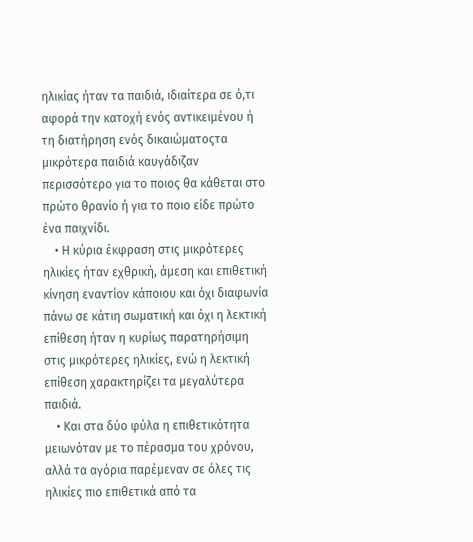ηλικίας ήταν τα παιδιά, ιδιαίτερα σε ό,τι αφορά την κατοχή ενός αντικειμένου ή τη διατήρηση ενός δικαιώματοςτα μικρότερα παιδιά καυγάδιζαν περισσότερο για το ποιος θα κάθεται στο πρώτο θρανίο ή για το ποιο είδε πρώτο ένα παιχνίδι.
    • Η κύρια έκφραση στις μικρότερες ηλικίες ήταν εχθρική, άμεση και επιθετική κίνηση εναντίον κάποιου και όχι διαφωνία πάνω σε κάτιη σωματική και όχι η λεκτική επίθεση ήταν η κυρίως παρατηρήσιμη στις μικρότερες ηλικίες, ενώ η λεκτική επίθεση χαρακτηρίζει τα μεγαλύτερα παιδιά.
    • Και στα δύο φύλα η επιθετικότητα μειωνόταν με το πέρασμα του χρόνου, αλλά τα αγόρια παρέμεναν σε όλες τις ηλικίες πιο επιθετικά από τα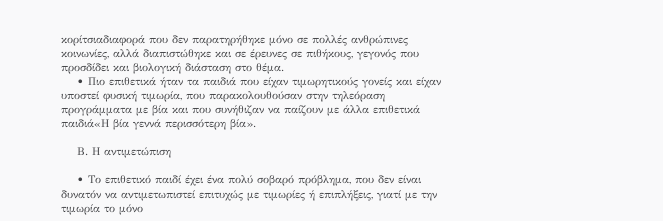κορίτσιαδιαφορά που δεν παρατηρήθηκε μόνο σε πολλές ανθρώπινες κοινωνίες, αλλά διαπιστώθηκε και σε έρευνες σε πιθήκους, γεγονός που προσδίδει και βιολογική διάσταση στο θέμα.
    • Πιο επιθετικά ήταν τα παιδιά που είχαν τιμωρητικούς γονείς και είχαν υποστεί φυσική τιμωρία, που παρακολουθούσαν στην τηλεόραση προγράμματα με βία και που συνήθιζαν να παίζουν με άλλα επιθετικά παιδιά«Η βία γεννά περισσότερη βία».

    Β. Η αντιμετώπιση

    • Το επιθετικό παιδί έχει ένα πολύ σοβαρό πρόβλημα, που δεν είναι δυνατόν να αντιμετωπιστεί επιτυχώς με τιμωρίες ή επιπλήξεις, γιατί με την τιμωρία το μόνο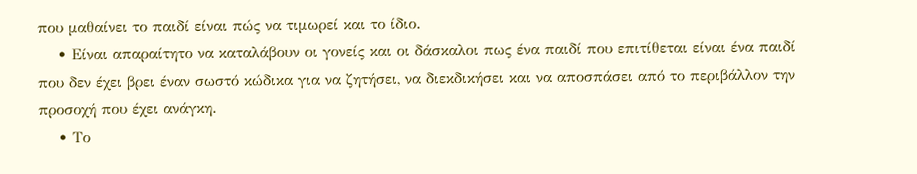που μαθαίνει το παιδί είναι πώς να τιμωρεί και το ίδιο.
    • Είναι απαραίτητο να καταλάβουν οι γονείς και οι δάσκαλοι πως ένα παιδί που επιτίθεται είναι ένα παιδί που δεν έχει βρει έναν σωστό κώδικα για να ζητήσει, να διεκδικήσει και να αποσπάσει από το περιβάλλον την προσοχή που έχει ανάγκη.
    • Το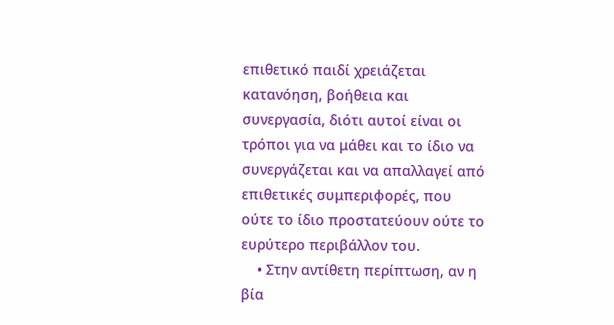επιθετικό παιδί χρειάζεται κατανόηση, βοήθεια και συνεργασία, διότι αυτοί είναι οι τρόποι για να μάθει και το ίδιο να συνεργάζεται και να απαλλαγεί από επιθετικές συμπεριφορές, που ούτε το ίδιο προστατεύουν ούτε το ευρύτερο περιβάλλον του.
    • Στην αντίθετη περίπτωση, αν η βία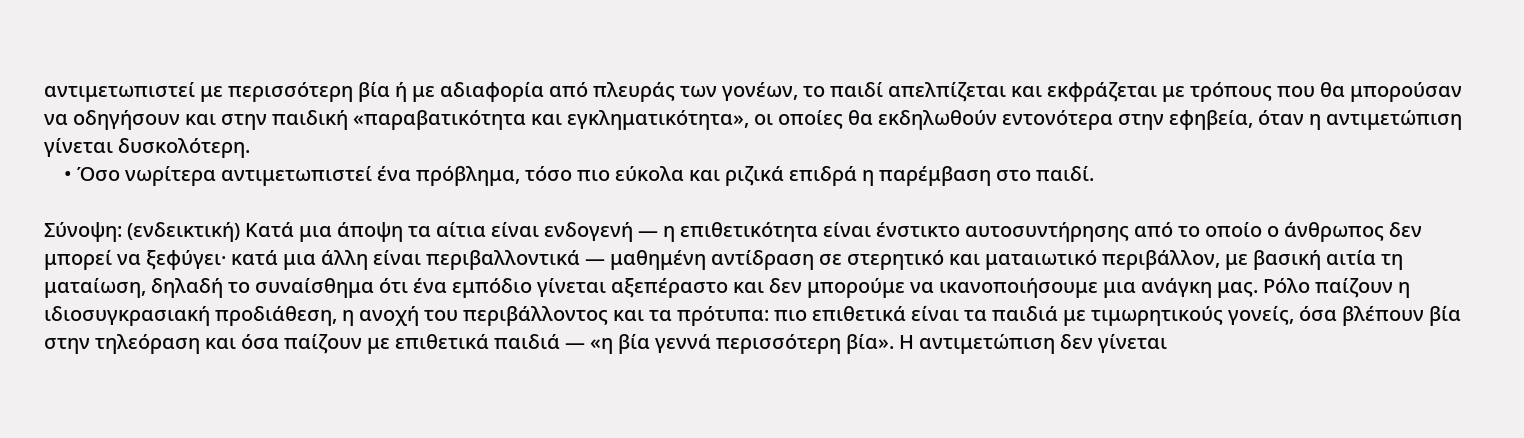αντιμετωπιστεί με περισσότερη βία ή με αδιαφορία από πλευράς των γονέων, το παιδί απελπίζεται και εκφράζεται με τρόπους που θα μπορούσαν να οδηγήσουν και στην παιδική «παραβατικότητα και εγκληματικότητα», οι οποίες θα εκδηλωθούν εντονότερα στην εφηβεία, όταν η αντιμετώπιση γίνεται δυσκολότερη.
    • Όσο νωρίτερα αντιμετωπιστεί ένα πρόβλημα, τόσο πιο εύκολα και ριζικά επιδρά η παρέμβαση στο παιδί.

Σύνοψη: (ενδεικτική) Κατά μια άποψη τα αίτια είναι ενδογενή — η επιθετικότητα είναι ένστικτο αυτοσυντήρησης από το οποίο ο άνθρωπος δεν μπορεί να ξεφύγει· κατά μια άλλη είναι περιβαλλοντικά — μαθημένη αντίδραση σε στερητικό και ματαιωτικό περιβάλλον, με βασική αιτία τη ματαίωση, δηλαδή το συναίσθημα ότι ένα εμπόδιο γίνεται αξεπέραστο και δεν μπορούμε να ικανοποιήσουμε μια ανάγκη μας. Ρόλο παίζουν η ιδιοσυγκρασιακή προδιάθεση, η ανοχή του περιβάλλοντος και τα πρότυπα: πιο επιθετικά είναι τα παιδιά με τιμωρητικούς γονείς, όσα βλέπουν βία στην τηλεόραση και όσα παίζουν με επιθετικά παιδιά — «η βία γεννά περισσότερη βία». Η αντιμετώπιση δεν γίνεται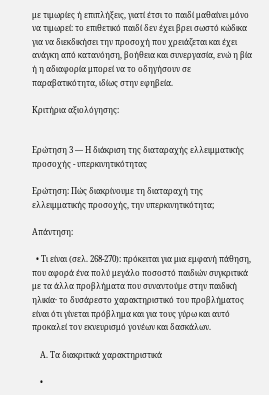με τιμωρίες ή επιπλήξεις, γιατί έτσι το παιδί μαθαίνει μόνο να τιμωρεί: το επιθετικό παιδί δεν έχει βρει σωστό κώδικα για να διεκδικήσει την προσοχή που χρειάζεται και έχει ανάγκη από κατανόηση, βοήθεια και συνεργασία, ενώ η βία ή η αδιαφορία μπορεί να το οδηγήσουν σε παραβατικότητα, ιδίως στην εφηβεία.

Κριτήρια αξιολόγησης:


Ερώτηση 3 — Η διάκριση της διαταραχής ελλειμματικής προσοχής - υπερκινητικότητας

Ερώτηση: Πώς διακρίνουμε τη διαταραχή της ελλειμματικής προσοχής, την υπερκινητικότητα;

Απάντηση:

  • Τι είναι (σελ. 268-270): πρόκειται για μια εμφανή πάθηση, που αφορά ένα πολύ μεγάλο ποσοστό παιδιών συγκριτικά με τα άλλα προβλήματα που συναντούμε στην παιδική ηλικία· το δυσάρεστο χαρακτηριστικό του προβλήματος είναι ότι γίνεται πρόβλημα και για τους γύρω και αυτό προκαλεί τον εκνευρισμό γονέων και δασκάλων.

    Α. Τα διακριτικά χαρακτηριστικά

    •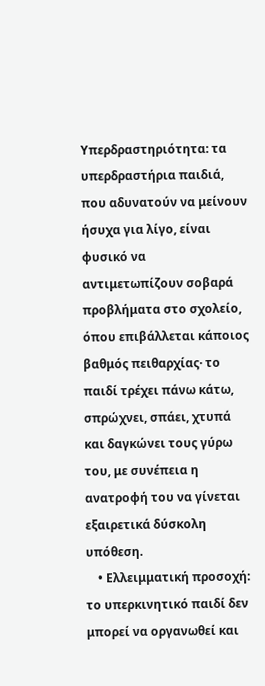Υπερδραστηριότητα: τα υπερδραστήρια παιδιά, που αδυνατούν να μείνουν ήσυχα για λίγο, είναι φυσικό να αντιμετωπίζουν σοβαρά προβλήματα στο σχολείο, όπου επιβάλλεται κάποιος βαθμός πειθαρχίας· το παιδί τρέχει πάνω κάτω, σπρώχνει, σπάει, χτυπά και δαγκώνει τους γύρω του, με συνέπεια η ανατροφή του να γίνεται εξαιρετικά δύσκολη υπόθεση.
    • Ελλειμματική προσοχή: το υπερκινητικό παιδί δεν μπορεί να οργανωθεί και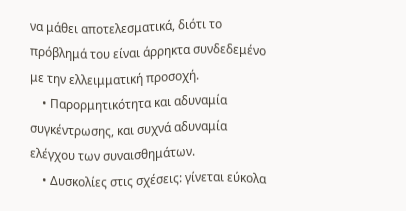να μάθει αποτελεσματικά, διότι το πρόβλημά του είναι άρρηκτα συνδεδεμένο με την ελλειμματική προσοχή.
    • Παρορμητικότητα και αδυναμία συγκέντρωσης, και συχνά αδυναμία ελέγχου των συναισθημάτων.
    • Δυσκολίες στις σχέσεις: γίνεται εύκολα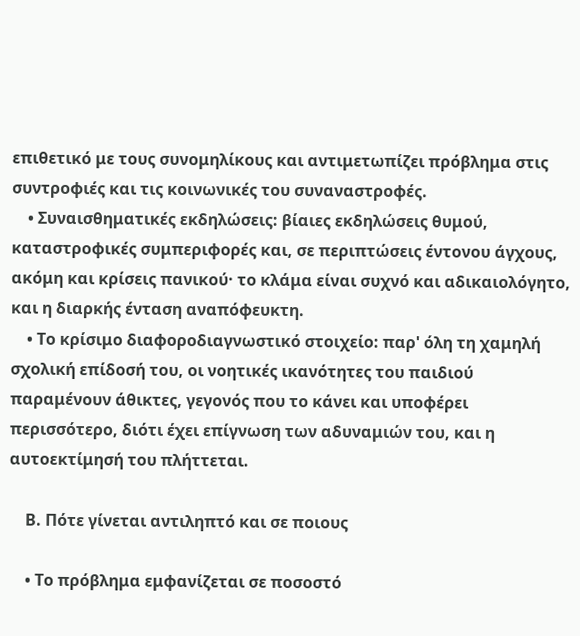επιθετικό με τους συνομηλίκους και αντιμετωπίζει πρόβλημα στις συντροφιές και τις κοινωνικές του συναναστροφές.
    • Συναισθηματικές εκδηλώσεις: βίαιες εκδηλώσεις θυμού, καταστροφικές συμπεριφορές και, σε περιπτώσεις έντονου άγχους, ακόμη και κρίσεις πανικού· το κλάμα είναι συχνό και αδικαιολόγητο, και η διαρκής ένταση αναπόφευκτη.
    • Το κρίσιμο διαφοροδιαγνωστικό στοιχείο: παρ' όλη τη χαμηλή σχολική επίδοσή του, οι νοητικές ικανότητες του παιδιού παραμένουν άθικτες, γεγονός που το κάνει και υποφέρει περισσότερο, διότι έχει επίγνωση των αδυναμιών του, και η αυτοεκτίμησή του πλήττεται.

    Β. Πότε γίνεται αντιληπτό και σε ποιους

    • Το πρόβλημα εμφανίζεται σε ποσοστό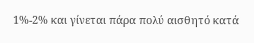1%-2% και γίνεται πάρα πολύ αισθητό κατά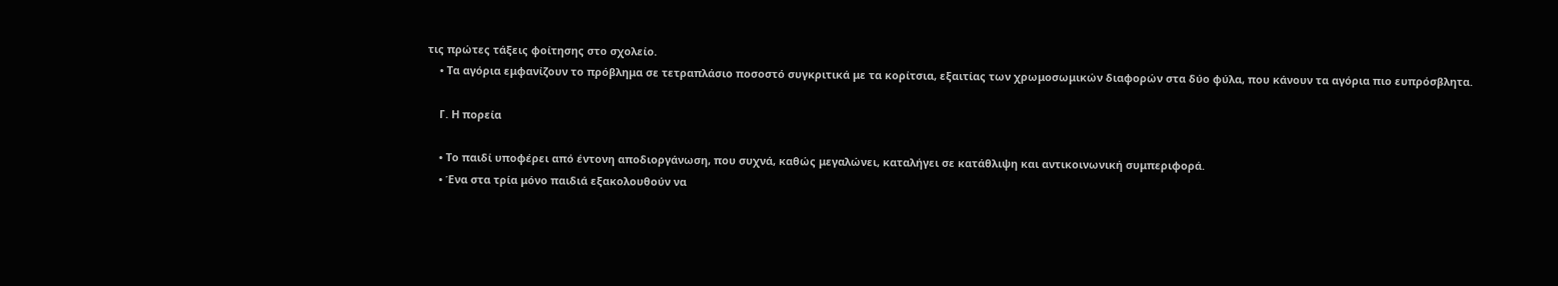τις πρώτες τάξεις φοίτησης στο σχολείο.
    • Τα αγόρια εμφανίζουν το πρόβλημα σε τετραπλάσιο ποσοστό συγκριτικά με τα κορίτσια, εξαιτίας των χρωμοσωμικών διαφορών στα δύο φύλα, που κάνουν τα αγόρια πιο ευπρόσβλητα.

    Γ. Η πορεία

    • Το παιδί υποφέρει από έντονη αποδιοργάνωση, που συχνά, καθώς μεγαλώνει, καταλήγει σε κατάθλιψη και αντικοινωνική συμπεριφορά.
    • Ένα στα τρία μόνο παιδιά εξακολουθούν να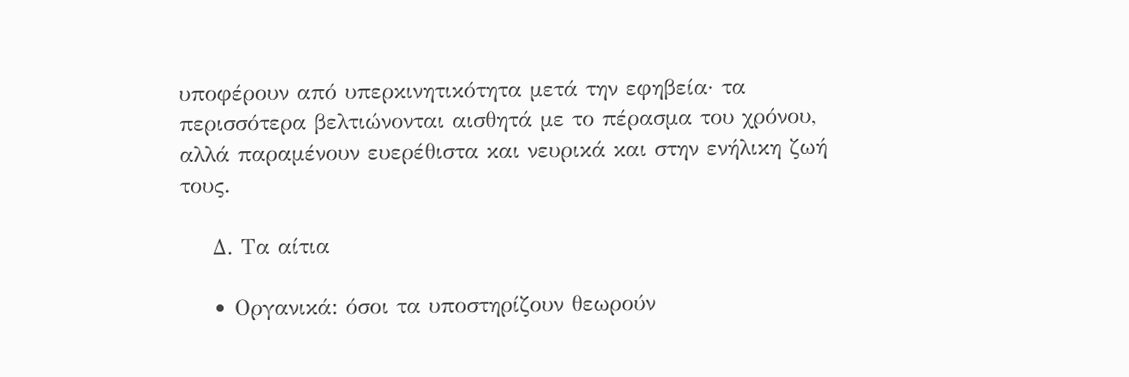υποφέρουν από υπερκινητικότητα μετά την εφηβεία· τα περισσότερα βελτιώνονται αισθητά με το πέρασμα του χρόνου, αλλά παραμένουν ευερέθιστα και νευρικά και στην ενήλικη ζωή τους.

    Δ. Τα αίτια

    • Οργανικά: όσοι τα υποστηρίζουν θεωρούν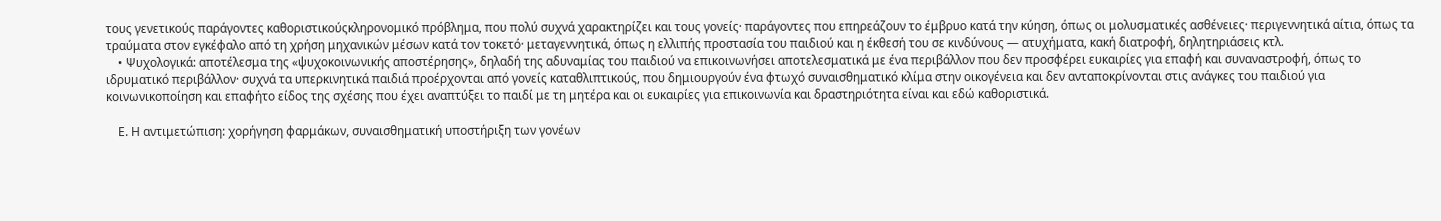τους γενετικούς παράγοντες καθοριστικούςκληρονομικό πρόβλημα, που πολύ συχνά χαρακτηρίζει και τους γονείς· παράγοντες που επηρεάζουν το έμβρυο κατά την κύηση, όπως οι μολυσματικές ασθένειες· περιγεννητικά αίτια, όπως τα τραύματα στον εγκέφαλο από τη χρήση μηχανικών μέσων κατά τον τοκετό· μεταγεννητικά, όπως η ελλιπής προστασία του παιδιού και η έκθεσή του σε κινδύνους — ατυχήματα, κακή διατροφή, δηλητηριάσεις κτλ.
    • Ψυχολογικά: αποτέλεσμα της «ψυχοκοινωνικής αποστέρησης», δηλαδή της αδυναμίας του παιδιού να επικοινωνήσει αποτελεσματικά με ένα περιβάλλον που δεν προσφέρει ευκαιρίες για επαφή και συναναστροφή, όπως το ιδρυματικό περιβάλλον· συχνά τα υπερκινητικά παιδιά προέρχονται από γονείς καταθλιπτικούς, που δημιουργούν ένα φτωχό συναισθηματικό κλίμα στην οικογένεια και δεν ανταποκρίνονται στις ανάγκες του παιδιού για κοινωνικοποίηση και επαφήτο είδος της σχέσης που έχει αναπτύξει το παιδί με τη μητέρα και οι ευκαιρίες για επικοινωνία και δραστηριότητα είναι και εδώ καθοριστικά.

    Ε. Η αντιμετώπιση: χορήγηση φαρμάκων, συναισθηματική υποστήριξη των γονέων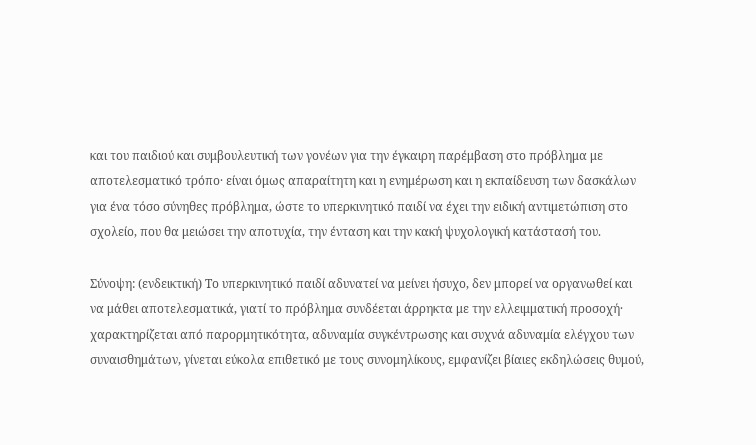και του παιδιού και συμβουλευτική των γονέων για την έγκαιρη παρέμβαση στο πρόβλημα με αποτελεσματικό τρόπο· είναι όμως απαραίτητη και η ενημέρωση και η εκπαίδευση των δασκάλων για ένα τόσο σύνηθες πρόβλημα, ώστε το υπερκινητικό παιδί να έχει την ειδική αντιμετώπιση στο σχολείο, που θα μειώσει την αποτυχία, την ένταση και την κακή ψυχολογική κατάστασή του.

Σύνοψη: (ενδεικτική) Το υπερκινητικό παιδί αδυνατεί να μείνει ήσυχο, δεν μπορεί να οργανωθεί και να μάθει αποτελεσματικά, γιατί το πρόβλημα συνδέεται άρρηκτα με την ελλειμματική προσοχή· χαρακτηρίζεται από παρορμητικότητα, αδυναμία συγκέντρωσης και συχνά αδυναμία ελέγχου των συναισθημάτων, γίνεται εύκολα επιθετικό με τους συνομηλίκους, εμφανίζει βίαιες εκδηλώσεις θυμού,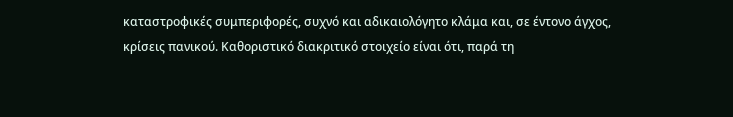καταστροφικές συμπεριφορές, συχνό και αδικαιολόγητο κλάμα και, σε έντονο άγχος, κρίσεις πανικού. Καθοριστικό διακριτικό στοιχείο είναι ότι, παρά τη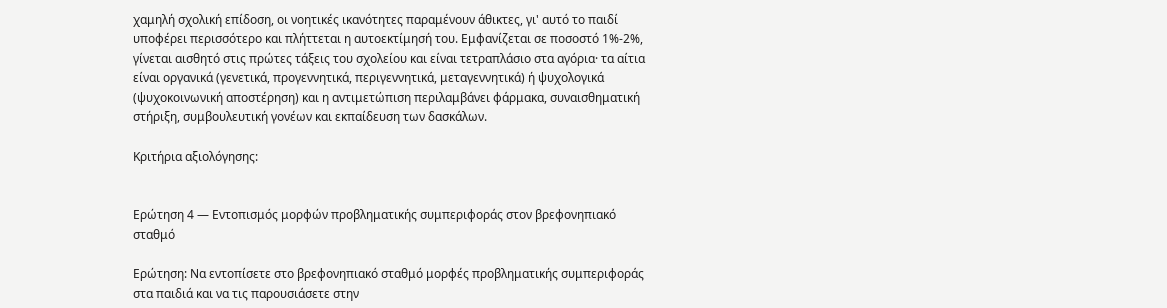χαμηλή σχολική επίδοση, οι νοητικές ικανότητες παραμένουν άθικτες, γι' αυτό το παιδί υποφέρει περισσότερο και πλήττεται η αυτοεκτίμησή του. Εμφανίζεται σε ποσοστό 1%-2%, γίνεται αισθητό στις πρώτες τάξεις του σχολείου και είναι τετραπλάσιο στα αγόρια· τα αίτια είναι οργανικά (γενετικά, προγεννητικά, περιγεννητικά, μεταγεννητικά) ή ψυχολογικά (ψυχοκοινωνική αποστέρηση) και η αντιμετώπιση περιλαμβάνει φάρμακα, συναισθηματική στήριξη, συμβουλευτική γονέων και εκπαίδευση των δασκάλων.

Κριτήρια αξιολόγησης:


Ερώτηση 4 — Εντοπισμός μορφών προβληματικής συμπεριφοράς στον βρεφονηπιακό σταθμό

Ερώτηση: Να εντοπίσετε στο βρεφονηπιακό σταθμό μορφές προβληματικής συμπεριφοράς στα παιδιά και να τις παρουσιάσετε στην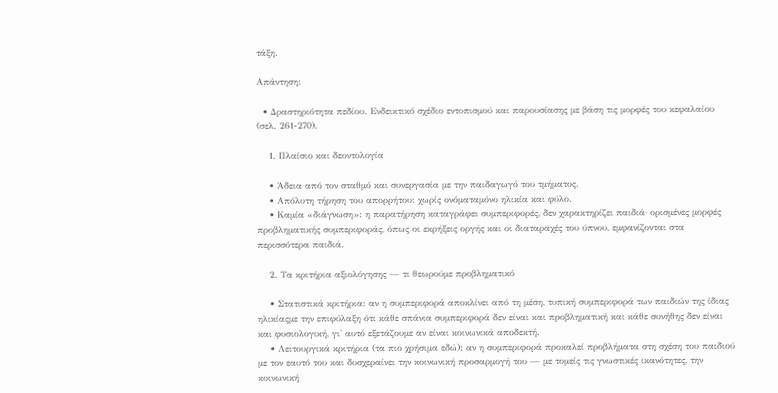τάξη.

Απάντηση:

  • Δραστηριότητα πεδίου. Ενδεικτικό σχέδιο εντοπισμού και παρουσίασης με βάση τις μορφές του κεφαλαίου (σελ. 261-270).

    1. Πλαίσιο και δεοντολογία

    • Άδεια από τον σταθμό και συνεργασία με την παιδαγωγό του τμήματος.
    • Απόλυτη τήρηση του απορρήτου: χωρίς ονόματαμόνο ηλικία και φύλο.
    • Καμία «διάγνωση»: η παρατήρηση καταγράφει συμπεριφορές, δεν χαρακτηρίζει παιδιά· ορισμένες μορφές προβληματικής συμπεριφοράς, όπως οι εκρήξεις οργής και οι διαταραχές του ύπνου, εμφανίζονται στα περισσότερα παιδιά.

    2. Τα κριτήρια αξιολόγησης — τι θεωρούμε προβληματικό

    • Στατιστικά κριτήρια: αν η συμπεριφορά αποκλίνει από τη μέση, τυπική συμπεριφορά των παιδιών της ίδιας ηλικίαςμε την επιφύλαξη ότι κάθε σπάνια συμπεριφορά δεν είναι και προβληματική και κάθε συνήθης δεν είναι και φυσιολογική, γι' αυτό εξετάζουμε αν είναι κοινωνικά αποδεκτή.
    • Λειτουργικά κριτήρια (τα πιο χρήσιμα εδώ): αν η συμπεριφορά προκαλεί προβλήματα στη σχέση του παιδιού με τον εαυτό του και δυσχεραίνει την κοινωνική προσαρμογή του — με τομείς τις γνωστικές ικανότητες, την κοινωνική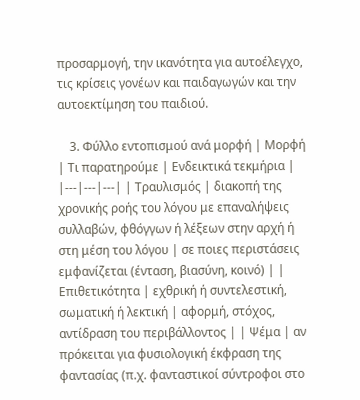προσαρμογή, την ικανότητα για αυτοέλεγχο, τις κρίσεις γονέων και παιδαγωγών και την αυτοεκτίμηση του παιδιού.

    3. Φύλλο εντοπισμού ανά μορφή | Μορφή | Τι παρατηρούμε | Ενδεικτικά τεκμήρια | |---|---|---| | Τραυλισμός | διακοπή της χρονικής ροής του λόγου με επαναλήψεις συλλαβών, φθόγγων ή λέξεων στην αρχή ή στη μέση του λόγου | σε ποιες περιστάσεις εμφανίζεται (ένταση, βιασύνη, κοινό) | | Επιθετικότητα | εχθρική ή συντελεστική, σωματική ή λεκτική | αφορμή, στόχος, αντίδραση του περιβάλλοντος | | Ψέμα | αν πρόκειται για φυσιολογική έκφραση της φαντασίας (π.χ. φανταστικοί σύντροφοι στο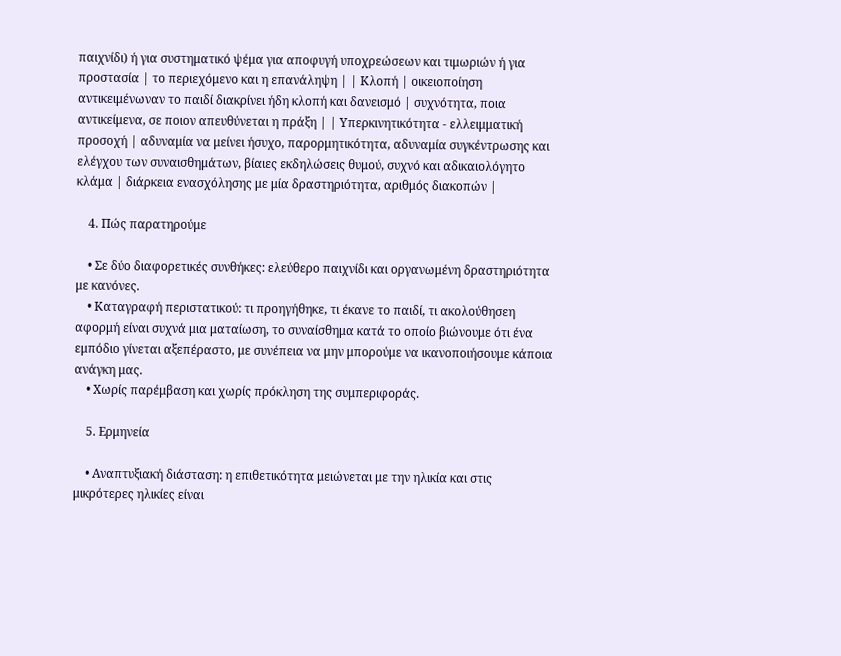παιχνίδι) ή για συστηματικό ψέμα για αποφυγή υποχρεώσεων και τιμωριών ή για προστασία | το περιεχόμενο και η επανάληψη | | Κλοπή | οικειοποίηση αντικειμένωναν το παιδί διακρίνει ήδη κλοπή και δανεισμό | συχνότητα, ποια αντικείμενα, σε ποιον απευθύνεται η πράξη | | Υπερκινητικότητα - ελλειμματική προσοχή | αδυναμία να μείνει ήσυχο, παρορμητικότητα, αδυναμία συγκέντρωσης και ελέγχου των συναισθημάτων, βίαιες εκδηλώσεις θυμού, συχνό και αδικαιολόγητο κλάμα | διάρκεια ενασχόλησης με μία δραστηριότητα, αριθμός διακοπών |

    4. Πώς παρατηρούμε

    • Σε δύο διαφορετικές συνθήκες: ελεύθερο παιχνίδι και οργανωμένη δραστηριότητα με κανόνες.
    • Καταγραφή περιστατικού: τι προηγήθηκε, τι έκανε το παιδί, τι ακολούθησεη αφορμή είναι συχνά μια ματαίωση, το συναίσθημα κατά το οποίο βιώνουμε ότι ένα εμπόδιο γίνεται αξεπέραστο, με συνέπεια να μην μπορούμε να ικανοποιήσουμε κάποια ανάγκη μας.
    • Χωρίς παρέμβαση και χωρίς πρόκληση της συμπεριφοράς.

    5. Ερμηνεία

    • Αναπτυξιακή διάσταση: η επιθετικότητα μειώνεται με την ηλικία και στις μικρότερες ηλικίες είναι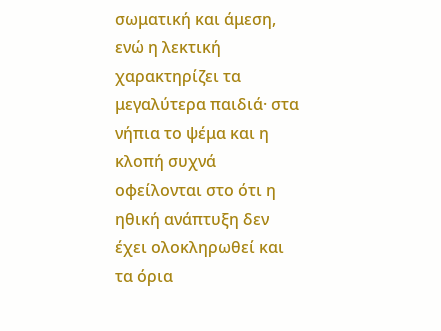σωματική και άμεση, ενώ η λεκτική χαρακτηρίζει τα μεγαλύτερα παιδιά· στα νήπια το ψέμα και η κλοπή συχνά οφείλονται στο ότι η ηθική ανάπτυξη δεν έχει ολοκληρωθεί και τα όρια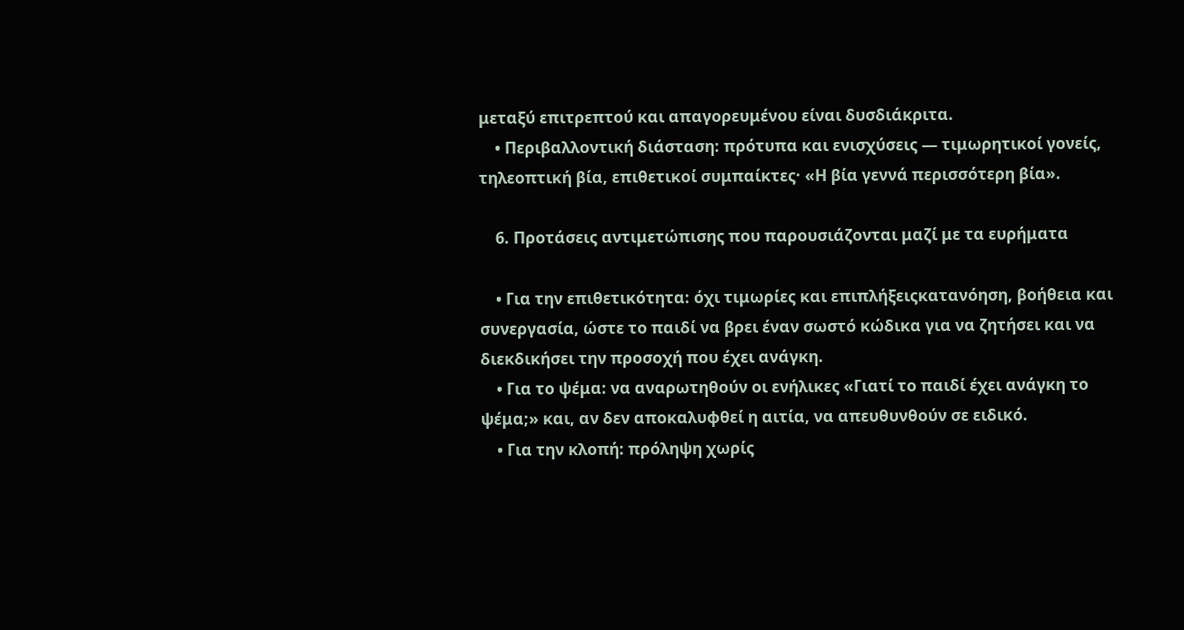μεταξύ επιτρεπτού και απαγορευμένου είναι δυσδιάκριτα.
    • Περιβαλλοντική διάσταση: πρότυπα και ενισχύσεις — τιμωρητικοί γονείς, τηλεοπτική βία, επιθετικοί συμπαίκτες· «Η βία γεννά περισσότερη βία».

    6. Προτάσεις αντιμετώπισης που παρουσιάζονται μαζί με τα ευρήματα

    • Για την επιθετικότητα: όχι τιμωρίες και επιπλήξειςκατανόηση, βοήθεια και συνεργασία, ώστε το παιδί να βρει έναν σωστό κώδικα για να ζητήσει και να διεκδικήσει την προσοχή που έχει ανάγκη.
    • Για το ψέμα: να αναρωτηθούν οι ενήλικες «Γιατί το παιδί έχει ανάγκη το ψέμα;» και, αν δεν αποκαλυφθεί η αιτία, να απευθυνθούν σε ειδικό.
    • Για την κλοπή: πρόληψη χωρίς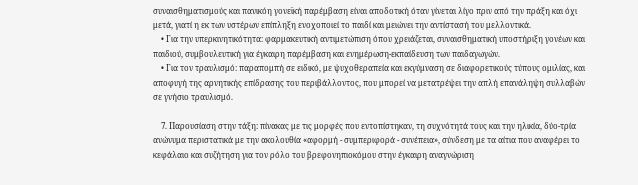συναισθηματισμούς και πανικόη γονεϊκή παρέμβαση είναι αποδοτική όταν γίνεται λίγο πριν από την πράξη και όχι μετά, γιατί η εκ των υστέρων επίπληξη ενοχοποιεί το παιδί και μειώνει την αντίστασή του μελλοντικά.
    • Για την υπερκινητικότητα: φαρμακευτική αντιμετώπιση όπου χρειάζεται, συναισθηματική υποστήριξη γονέων και παιδιού, συμβουλευτική για έγκαιρη παρέμβαση και ενημέρωση-εκπαίδευση των παιδαγωγών.
    • Για τον τραυλισμό: παραπομπή σε ειδικό, με ψυχοθεραπεία και εκγύμναση σε διαφορετικούς τύπους ομιλίας, και αποφυγή της αρνητικής επίδρασης του περιβάλλοντος, που μπορεί να μετατρέψει την απλή επανάληψη συλλαβών σε γνήσιο τραυλισμό.

    7. Παρουσίαση στην τάξη: πίνακας με τις μορφές που εντοπίστηκαν, τη συχνότητά τους και την ηλικία, δύο-τρία ανώνυμα περιστατικά με την ακολουθία «αφορμή - συμπεριφορά - συνέπεια», σύνδεση με τα αίτια που αναφέρει το κεφάλαιο και συζήτηση για τον ρόλο του βρεφονηπιοκόμου στην έγκαιρη αναγνώριση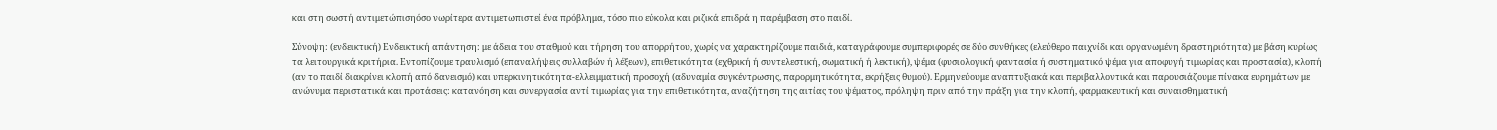και στη σωστή αντιμετώπισηόσο νωρίτερα αντιμετωπιστεί ένα πρόβλημα, τόσο πιο εύκολα και ριζικά επιδρά η παρέμβαση στο παιδί.

Σύνοψη: (ενδεικτική) Ενδεικτική απάντηση: με άδεια του σταθμού και τήρηση του απορρήτου, χωρίς να χαρακτηρίζουμε παιδιά, καταγράφουμε συμπεριφορές σε δύο συνθήκες (ελεύθερο παιχνίδι και οργανωμένη δραστηριότητα) με βάση κυρίως τα λειτουργικά κριτήρια. Εντοπίζουμε τραυλισμό (επαναλήψεις συλλαβών ή λέξεων), επιθετικότητα (εχθρική ή συντελεστική, σωματική ή λεκτική), ψέμα (φυσιολογική φαντασία ή συστηματικό ψέμα για αποφυγή τιμωρίας και προστασία), κλοπή (αν το παιδί διακρίνει κλοπή από δανεισμό) και υπερκινητικότητα-ελλειμματική προσοχή (αδυναμία συγκέντρωσης, παρορμητικότητα, εκρήξεις θυμού). Ερμηνεύουμε αναπτυξιακά και περιβαλλοντικά και παρουσιάζουμε πίνακα ευρημάτων με ανώνυμα περιστατικά και προτάσεις: κατανόηση και συνεργασία αντί τιμωρίας για την επιθετικότητα, αναζήτηση της αιτίας του ψέματος, πρόληψη πριν από την πράξη για την κλοπή, φαρμακευτική και συναισθηματική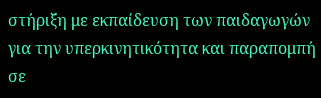στήριξη με εκπαίδευση των παιδαγωγών για την υπερκινητικότητα και παραπομπή σε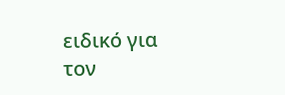ειδικό για τον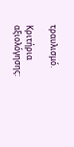τραυλισμό.

Κριτήρια αξιολόγησης: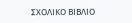ΣΧΟΛΙΚΟ ΒΙΒΛΙΟ